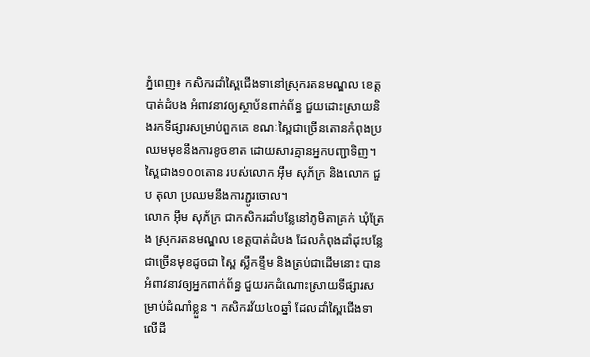ភ្នំពេញ៖ កសិករដាំស្ពៃជើងទានៅស្រុករតនមណ្ឌល ខេត្តបាត់ដំបង អំពាវនាវឲ្យស្ថាប័នពាក់ព័ន្ធ ជួយដោះស្រាយនិងរកទីផ្សារសម្រាប់ពួកគេ ខណៈស្ពៃជាច្រើនតោនកំពុងប្រឈមមុខនឹងការខូចខាត ដោយសារគ្មានអ្នកបញ្ជាទិញ។ ស្ពៃជាង១០០តោន របស់លោក អ៊ឹម សុភ័ក្រ និងលោក ជួប តុលា ប្រឈមនឹងការភ្ជូរចោល។
លោក អ៊ឹម សុភ័ក្រ ជាកសិករដាំបន្លែនៅភូមិតាគ្រក់ ឃុំត្រែង ស្រុករតនមណ្ឌល ខេត្តបាត់ដំបង ដែលកំពុងដាំដុះបន្លែជាច្រើនមុខដូចជា ស្ពៃ ស្លឹកខ្ទឹម និងត្រប់ជាដើមនោះ បានអំពាវនាវឲ្យអ្នកពាក់ព័ន្ធ ជួយរកដំណោះស្រាយទីផ្សារសម្រាប់ដំណាំខ្លួន ។ កសិករវ័យ៤០ឆ្នាំ ដែលដាំស្ពៃជើងទា លើដី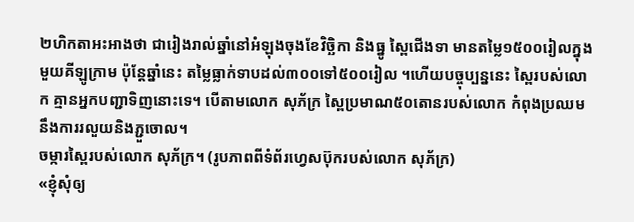២ហិកតាអះអាងថា ជារៀងរាល់ឆ្នាំនៅអំឡុងចុងខែវិច្ឆិកា និងធ្នូ ស្ពៃជើងទា មានតម្លៃ១៥០០រៀលក្នុងមួយគីឡូក្រាម ប៉ុន្តែឆ្នាំនេះ តម្លៃធ្លាក់ទាបដល់៣០០ទៅ៥០០រៀល ។ហើយបច្ចុប្បន្ននេះ ស្ពៃរបស់លោក គ្មានអ្នកបញ្ជាទិញនោះទេ។ បើតាមលោក សុភ័ក្រ ស្ពៃប្រមាណ៥០តោនរបស់លោក កំពុងប្រឈមនឹងការរលួយនិងភ្ជួចោល។
ចម្ការស្ពៃរបស់លោក សុភ័ក្រ។ (រូបភាពពីទំព័រហ្វេសប៊ុករបស់លោក សុភ័ក្រ)
«ខ្ញុំសុំឲ្យ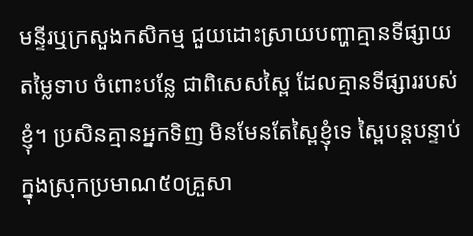មន្ទីរឬក្រសួងកសិកម្ម ជួយដោះស្រាយបញ្ហាគ្មានទីផ្សាយ តម្លៃទាប ចំពោះបន្លែ ជាពិសេសស្ពៃ ដែលគ្មានទីផ្សាររបស់ខ្ញុំ។ ប្រសិនគ្មានអ្នកទិញ មិនមែនតែស្ពៃខ្ញុំទេ ស្ពៃបន្តបន្ទាប់ក្នុងស្រុកប្រមាណ៥០គ្រួសា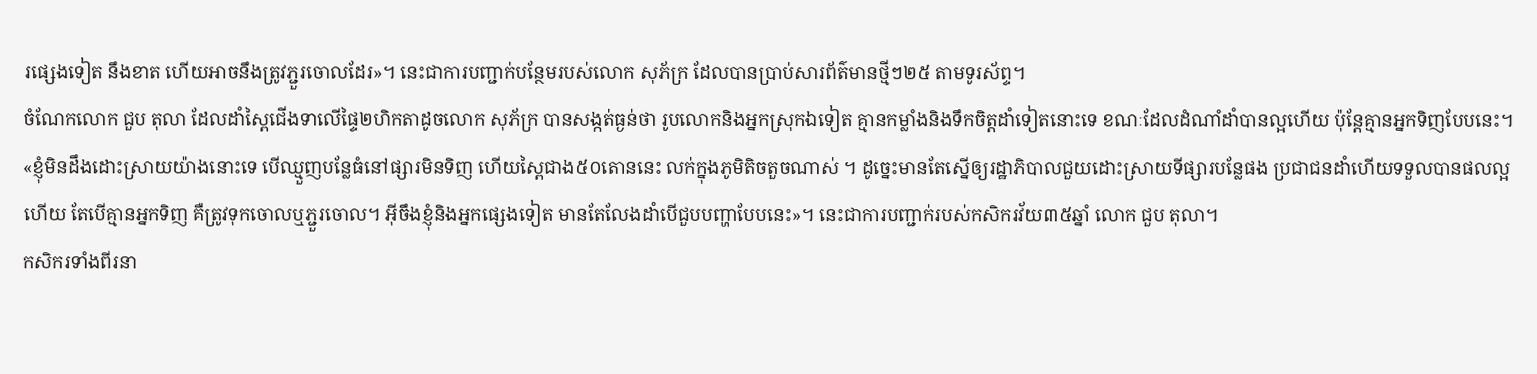រផ្សេងទៀត នឹងខាត ហើយអាចនឹងត្រូវភ្ជួរចោលដែរ»។ នេះជាការបញ្ជាក់បន្ថែមរបស់លោក សុភ័ក្រ ដែលបានប្រាប់សារព័ត៌មានថ្មីៗ២៥ តាមទូរស័ព្ទ។
ចំណែកលោក ជួប តុលា ដែលដាំស្ពៃជើងទាលើផ្ទៃ២ហិកតាដូចលោក សុភ័ក្រ បានសង្កត់ធ្ងន់ថា រូបលោកនិងអ្នកស្រុកឯទៀត គ្មានកម្លាំងនិងទឹកចិត្តដាំទៀតនោះទេ ខណៈដែលដំណាំដាំបានល្អហើយ ប៉ុន្តែគ្មានអ្នកទិញបែបនេះ។
«ខ្ញុំមិនដឹងដោះស្រាយយ៉ាងនោះទេ បើឈ្មួញបន្លែធំនៅផ្សារមិនទិញ ហើយស្ពៃជាង៥០តោននេះ លក់ក្នុងភូមិតិចតួចណាស់ ។ ដូច្នេះមានតែស្នើឲ្យរដ្ឋាភិបាលជួយដោះស្រាយទីផ្សារបន្លែផង ប្រជាជនដាំហើយទទួលបានផលល្អហើយ តែបើគ្មានអ្នកទិញ គឺត្រូវទុកចោលឬភ្ជួរចោល។ អ៊ីចឹងខ្ញុំនិងអ្នកផ្សេងទៀត មានតែលែងដាំបើជួបបញ្ហាបែបនេះ»។ នេះជាការបញ្ជាក់របស់កសិករវ័យ៣៥ឆ្នាំ លោក ជួប តុលា។
កសិករទាំងពីរនា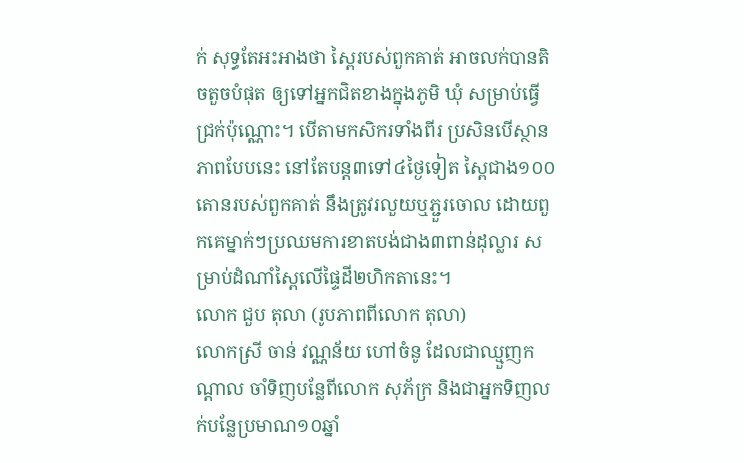ក់ សុទ្ធតែអះអាងថា ស្ពៃរបស់ពួកគាត់ អាចលក់បានតិចតួចបំផុត ឲ្យទៅអ្នកជិតខាងក្នុងភូមិ ឃុំ សម្រាប់ធ្វើជ្រក់ប៉ុណ្ណោះ។ បើតាមកសិករទាំងពីរ ប្រសិនបើស្ថានភាពបែបនេះ នៅតែបន្ត៣ទៅ៤ថ្ងៃទៀត ស្ពៃជាង១០០តោនរបស់ពួកគាត់ នឹងត្រូវរលួយឬភ្ជួរចោល ដោយពួកគេម្នាក់ៗប្រឈមការខាតបង់ជាង៣ពាន់ដុល្លារ សម្រាប់ដំណាំស្ពៃលើផ្ទៃដី២ហិកតានេះ។
លោក ជួប តុលា (រូបភាពពីលោក តុលា)
លោកស្រី ចាន់ វណ្ណន័យ ហៅចំនូ ដែលជាឈ្មួញកណ្ដាល ចាំទិញបន្លែពីលោក សុភ័ក្រ និងជាអ្នកទិញលក់បន្លែប្រមាណ១០ឆ្នាំ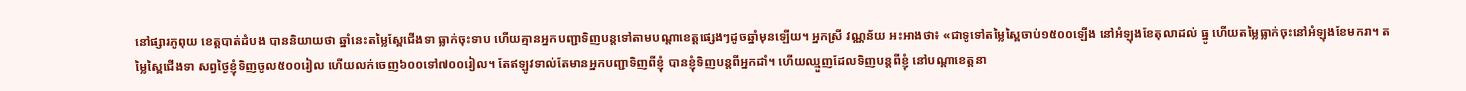នៅផ្សារភូពុយ ខេត្តបាត់ដំបង បាននិយាយថា ឆ្នាំនេះតម្លៃស្ពែជើងទា ធ្លាក់ចុះទាប ហើយគ្មានអ្នកបញ្ជាទិញបន្តទៅតាមបណ្ដាខេត្តផ្សេងៗដូចឆ្នាំមុនឡើយ។ អ្នកស្រី វណ្ណន័យ អះអាងថា៖ «ជាទូទៅតម្លៃស្ពៃចាប់១៥០០ឡើង នៅអំឡុងខែតុលាដល់ ធ្នូ ហើយតម្លៃធ្លាក់ចុះនៅអំឡុងខែមករា។ តម្លៃស្ពៃជើងទា សព្វថ្ងៃខ្ញុំទិញចូល៥០០រៀល ហើយលក់ចេញ៦០០ទៅ៧០០រៀល។ តែឥឡូវទាល់តែមានអ្នកបញ្ជាទិញពីខ្ញុំ បានខ្ញុំទិញបន្តពីអ្នកដាំ។ ហើយឈ្មួញដែលទិញបន្តពីខ្ញុំ នៅបណ្ដាខេត្តនា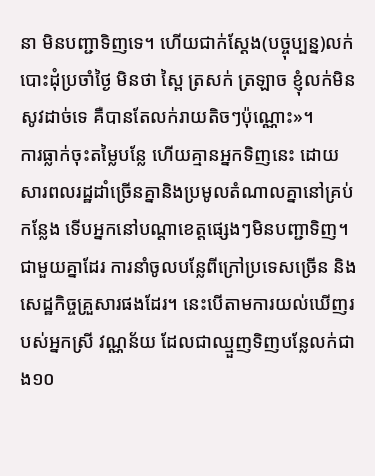នា មិនបញ្ជាទិញទេ។ ហើយជាក់ស្ដែង(បច្ចុប្បន្ន)លក់បោះដុំប្រចាំថ្ងៃ មិនថា ស្ពៃ ត្រសក់ ត្រឡាច ខ្ញុំលក់មិនសូវដាច់ទេ គឺបានតែលក់រាយតិចៗប៉ុណ្ណោះ»។
ការធ្លាក់ចុះតម្លៃបន្លែ ហើយគ្មានអ្នកទិញនេះ ដោយសារពលរដ្ឋដាំច្រើនគ្នានិងប្រមូលតំណាលគ្នានៅគ្រប់កន្លែង ទើបអ្នកនៅបណ្ដាខេត្តផ្សេងៗមិនបញ្ជាទិញ។ ជាមួយគ្នាដែរ ការនាំចូលបន្លែពីក្រៅប្រទេសច្រើន និងសេដ្ឋកិច្ចគ្រួសារផងដែរ។ នេះបើតាមការយល់ឃើញរបស់អ្នកស្រី វណ្ណន័យ ដែលជាឈ្មួញទិញបន្លែលក់ជាង១០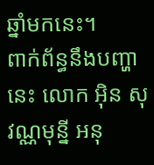ឆ្នាំមកនេះ។
ពាក់ព័ន្ធនឹងបញ្ហានេះ លោក អ៊ិន សុវណ្ណមុន្នី អនុ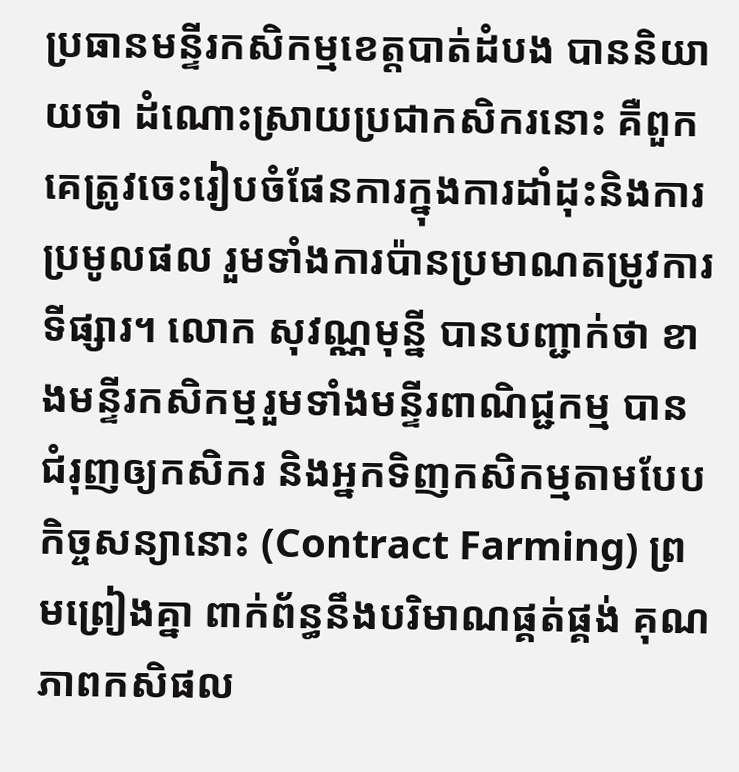ប្រធានមន្ទីរកសិកម្មខេត្តបាត់ដំបង បាននិយាយថា ដំណោះស្រាយប្រជាកសិករនោះ គឺពួកគេត្រូវចេះរៀបចំផែនការក្នុងការដាំដុះនិងការប្រមូលផល រួមទាំងការប៉ានប្រមាណតម្រូវការទីផ្សារ។ លោក សុវណ្ណមុន្នី បានបញ្ជាក់ថា ខាងមន្ទីរកសិកម្មរួមទាំងមន្ទីរពាណិជ្ជកម្ម បានជំរុញឲ្យកសិករ និងអ្នកទិញកសិកម្មតាមបែបកិច្ចសន្យានោះ (Contract Farming) ព្រមព្រៀងគ្នា ពាក់ព័ន្ធនឹងបរិមាណផ្គត់ផ្គង់ គុណភាពកសិផល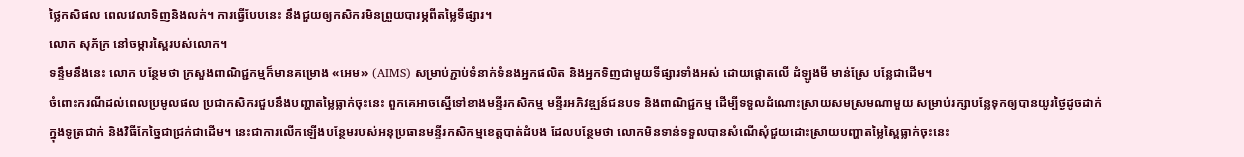ថ្លៃកសិផល ពេលវេលាទិញនិងលក់។ ការធ្វើបែបនេះ នឹងជួយឲ្យកសិករមិនព្រួយបារម្ភពីតម្លៃទីផ្សារ។
លោក សុភ័ក្រ នៅចម្ការស្ពៃរបស់លោក។
ទន្ទឹមនឹងនេះ លោក បន្ថែមថា ក្រសួងពាណិជ្ជកម្មក៏មានគម្រោង «អេម» (AIMS) សម្រាប់ភ្ជាប់ទំនាក់ទំនងអ្នកផលិត និងអ្នកទិញជាមួយទីផ្សារទាំងអស់ ដោយផ្តោតលើ ដំឡូងមី មាន់ស្រែ បន្លែជាដើម។
ចំពោះករណីដល់ពេលប្រមូលផល ប្រជាកសិករជួបនឹងបញ្ហាតម្លៃធ្លាក់ចុះនេះ ពួកគេអាចស្នើទៅខាងមន្ទីរកសិកម្ម មន្ទីរអភិវឌ្ឍន៍ជនបទ និងពាណិជ្ជកម្ម ដើម្បីទទួលដំណោះស្រាយសមស្រមណាមួយ សម្រាប់រក្សាបន្លែទុកឲ្យបានយូរថ្ងៃដូចដាក់ក្នុងទូត្រជាក់ និងវិធីកែច្នៃជាជ្រក់ជាដើម។ នេះជាការលើកឡើងបន្ថែមរបស់អនុប្រធានមន្ទីរកសិកម្មខេត្តបាត់ដំបង ដែលបន្ថែមថា លោកមិនទាន់ទទួលបានសំណើសុំជួយដោះស្រាយបញ្ហាតម្លៃស្ពៃធ្លាក់ចុះនេះ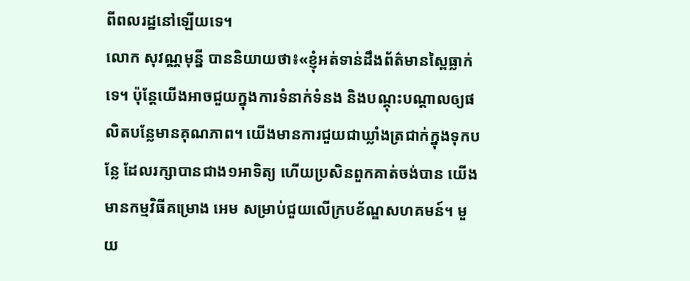ពីពលរដ្ឋនៅឡើយទេ។
លោក សុវណ្ណមុន្នី បាននិយាយថា៖«ខ្ញុំអត់ទាន់ដឹងព័ត៌មានស្ពៃធ្លាក់ទេ។ ប៉ុន្តែយើងអាចជួយក្នុងការទំនាក់ទំនង និងបណ្ដុះបណ្ដាលឲ្យផលិតបន្លែមានគុណភាព។ យើងមានការជួយជាឃ្លាំងត្រជាក់ក្នុងទុកបន្លែ ដែលរក្សាបានជាង១អាទិត្យ ហើយប្រសិនពួកគាត់ចង់បាន យើងមានកម្មវិធីគម្រោង អេម សម្រាប់ជួយលើក្របខ័ណ្ឌសហគមន៍។ មួយ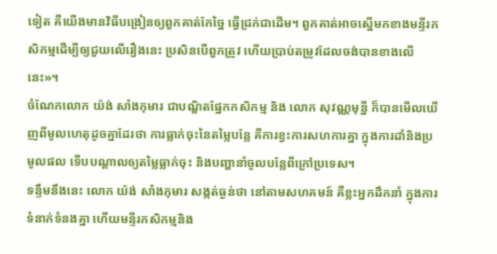ទៀត គឺយើងមានវិធីបង្រៀនឲ្យពួកគាត់កែច្នៃ ធ្វើជ្រក់ជាដើម។ ពួកគាត់អាចស្នើមកខាងមន្ទីរកសិកម្មដើម្បីឲ្យជួយលើរឿងនេះ ប្រសិនបើពួកត្រូវ ហើយប្រាប់តម្រូវដែលចង់បានខាងលើនេះ»។
ចំណែកលោក យ៉ង់ សាំងកុមារ ជាបណ្ឌិតផ្នែកកសិកម្ម និង លោក សុវណ្ណមុន្នី ក៏បានមើលឃើញពីមូលហេតុដូចគ្នាដែរថា ការធ្លាក់ចុះនៃតម្លៃបន្លែ គឺការខ្វះការសហការគ្នា ក្នុងការដាំនិងប្រមូលផល ទើបបណ្ដាលឲ្យតម្លៃធ្លាក់ចុះ និងបញ្ហានាំចូលបន្លែពីក្រៅប្រទេស។
ទន្ទឹមនឹងនេះ លោក យ៉ង់ សាំងកុមារ សង្កត់ធ្ងន់ថា នៅតាមសហគមន៍ គឺខ្លះអ្នកដឹកនាំ ក្នុងការទំនាក់ទំនងគ្នា ហើយមន្ទីរកសិកម្មនិង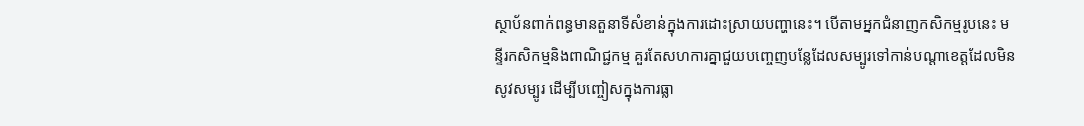ស្ថាប័នពាក់ពន្ធមានតួនាទីសំខាន់ក្នុងការដោះស្រាយបញ្ហានេះ។ បើតាមអ្នកជំនាញកសិកម្មរូបនេះ មន្ទីរកសិកម្មនិងពាណិជ្ជកម្ម គួរតែសហការគ្នាជួយបញ្ចេញបន្លែដែលសម្បូរទៅកាន់បណ្ដាខេត្តដែលមិនសូវសម្បូរ ដើម្បីបញ្ចៀសក្នុងការធ្លា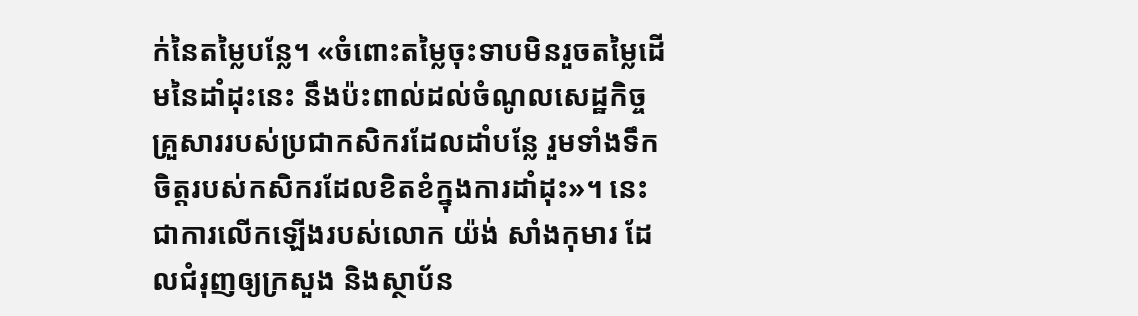ក់នៃតម្លៃបន្លែ។ «ចំពោះតម្លៃចុះទាបមិនរួចតម្លៃដើមនៃដាំដុះនេះ នឹងប៉ះពាល់ដល់ចំណូលសេដ្ឋកិច្ចគ្រួសាររបស់ប្រជាកសិករដែលដាំបន្លែ រួមទាំងទឹកចិត្តរបស់កសិករដែលខិតខំក្នុងការដាំដុះ»។ នេះជាការលើកឡើងរបស់លោក យ៉ង់ សាំងកុមារ ដែលជំរុញឲ្យក្រសួង និងស្ថាប័ន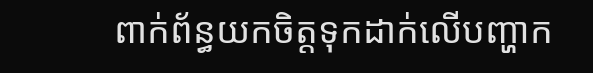ពាក់ព័ន្ធយកចិត្តទុកដាក់លើបញ្ហាក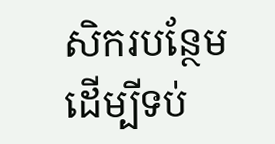សិករបន្ថែម ដើម្បីទប់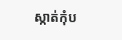ស្កាត់កុំប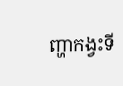ញ្ហាកង្វះទី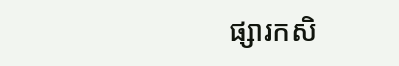ផ្សារកសិ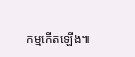កម្មកើតឡើង៕